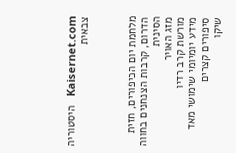Kaisernet.com   היסטוריה צבאית



מלחמת יום הכיפורים, חזית הדרום, קרבות הצנחנים בחווה הסינית
מזג האויר
מורשת קרב רדיו
מידע יומיומי שימושי מאד
סיפורים קצרים
שיקו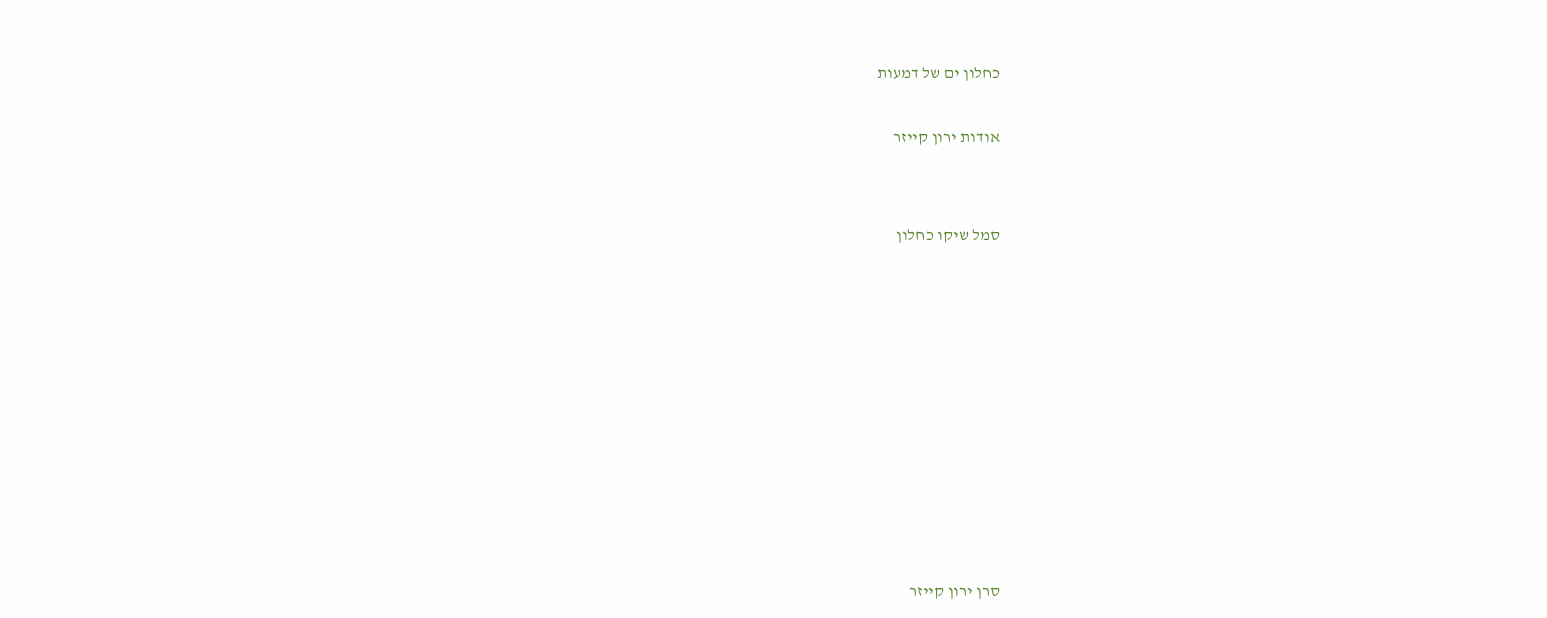כחלון ים של דמעות

אודות ירון קייזר


סמל שיקו כחלון










סרן ירון קייזר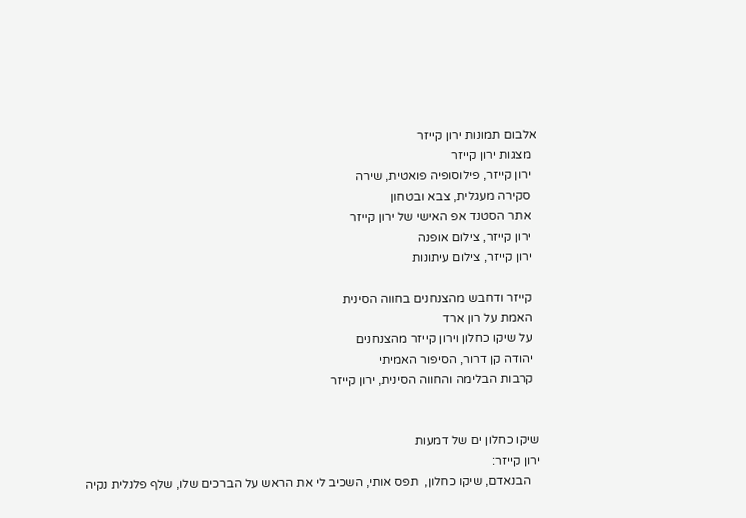אלבום תמונות ירון קייזר
  מצגות ירון קייזר
  ירון קייזר, פילוסופיה פואטית, שירה
  סקירה מעגלית, צבא ובטחון
  אתר הסטנד אפ האישי של ירון קייזר
  ירון קייזר, צילום אופנה
  ירון קייזר, צילום עיתונות

  קייזר ודחבש מהצנחנים בחווה הסינית
  האמת על רון ארד
  על שיקו כחלון וירון קייזר מהצנחנים
  יהודה קן דרור, הסיפור האמיתי
  קרבות הבלימה והחווה הסינית, ירון קייזר


שיקו כחלון ים של דמעות
ירון קייזר:
   הבנאדם, שיקו כחלון,  תפס אותי, השכיב לי את הראש על הברכים שלו, שלף פלנלית נקיה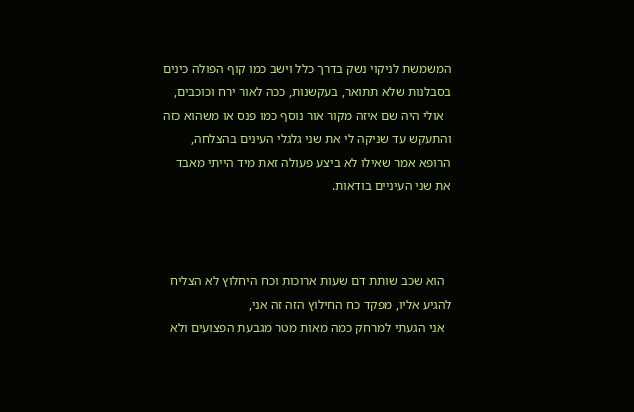המשמשת לניקוי נשק בדרך כלל וישב כמו קוף הפולה כינים בסבלנות שלא תתואר, בעקשנות, ככה לאור ירח וכוכבים,
  אולי היה שם איזה מקור אור נוסף כמו פנס או משהוא כזה והתעקש עד שניקה לי את שני גלגלי העינים בהצלחה, הרופא אמר שאילו לא ביצע פעולה זאת מיד הייתי מאבד את שני העיניים בודאות.



  הוא שכב שותת דם שעות ארוכות וכח היחלוץ לא הצליח להגיע אליו, מפקד כח החילוץ הזה זה אני,
  אני הגעתי למרחק כמה מאות מטר מגבעת הפצועים ולא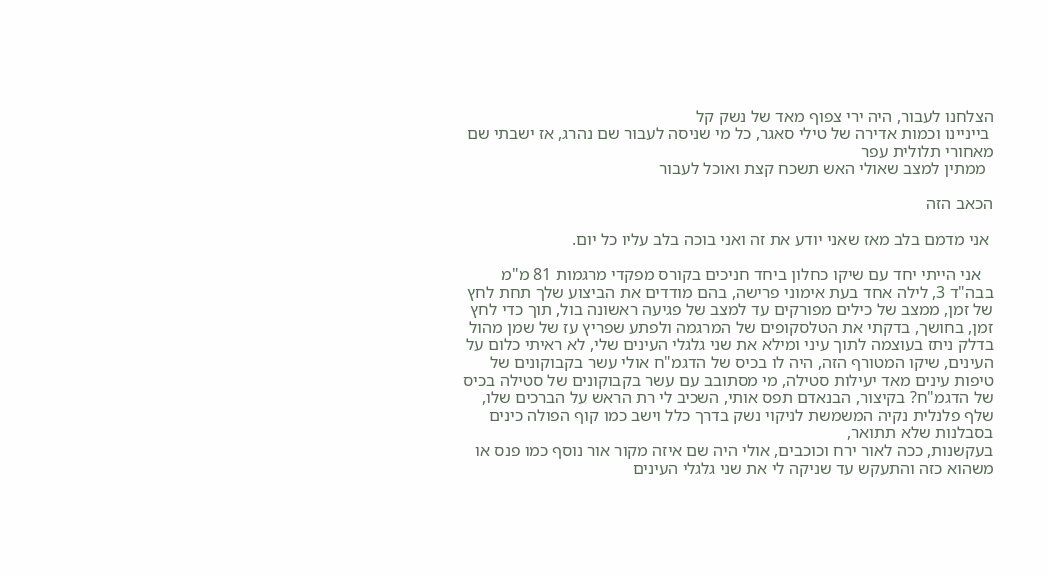הצלחנו לעבור, היה ירי צפוף מאד של נשק קל
 בייניינו וכמות אדירה של טילי סאגר, כל מי שניסה לעבור שם נהרג, אז ישבתי שם מאחורי תלולית עפר
  ממתין למצב שאולי האש תשכח קצת ואוכל לעבור

הכאב הזה

 אני מדמם בלב מאז שאני יודע את זה ואני בוכה בלב עליו כל יום.

   אני הייתי יחד עם שיקו כחלון ביחד חניכים בקורס מפקדי מרגמות 81 מ"מ בבה"ד 3, לילה אחד בעת אימוני פרישה, בהם מודדים את הביצוע שלך תחת לחץ של זמן, ממצב של כילים מפורקים עד למצב של פגיעה ראשונה בול, תוך כדי לחץ זמן, בחושך, בדקתי את הטלסקופים של המרגמה ולפתע שפריץ עז של שמן מהול בדלק ניתז בעוצמה לתוך עיני ומילא את שני גלגלי העינים שלי, לא ראיתי כלום על העינים, שיקו המטורף הזה, היה לו בכיס של הדגמ"ח אולי עשר בקבוקונים של טיפות עינים מאד יעילות סטילה, מי מסתובב עם עשר בקבוקונים של סטילה בכיס של הדגמ"ח? בקיצור, הבנאדם תפס אותי, השכיב לי רת הראש על הברכים שלו, שלף פלנלית נקיה המשמשת לניקוי נשק בדרך כלל וישב כמו קוף הפולה כינים בסבלנות שלא תתואר,
בעקשנות, ככה לאור ירח וכוכבים, אולי היה שם איזה מקור אור נוסף כמו פנס או משהוא כזה והתעקש עד שניקה לי את שני גלגלי העינים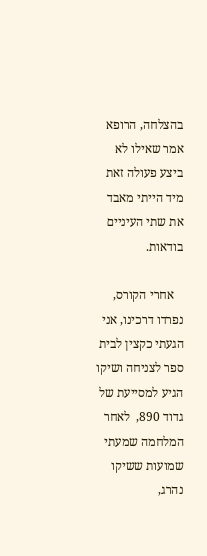בהצלחה, הרופא אמר שאילו לא ביצע פעולה זאת מיד הייתי מאבד את שתי העיניים בודאות.

   אחרי הקורס, נפרדו דרכינו, אני הגעתי כקצין לבית ספר לצניחה ושיקו הגיע למסייעת של גדוד 890,  לאחר המלחמה שמעתי שמועות ששיקו נהרג,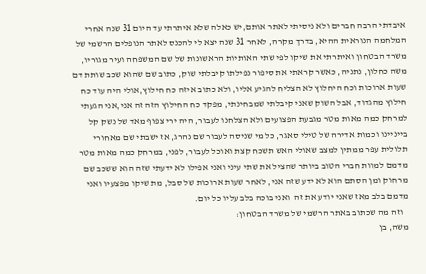איבדתי הרבה חברים ולא ניסיתי לאתר אותם,יש כאלה שלא איתרתי עד היום 31 שנה אחרי המלחמה הנוראית ההיא, בדרך מקרה, לאחר 31 שנה יצא לי להכנס לאתר הנופלים הרשמי של משרד הבטחון ואיתרתי את שיקו לפי שתי האותיות הראשונות של שם המשפחה ועיר מגוריו, משה כחלון, נתניה, כאשר קראתי את סיפור נפילתו קיבלתי שוק, כתוב שם שהוא שכב שותת דם שעות ארוכות וכח היחלוץ לא הצליח להגיע אליו, ולא כתוב איזה כח חילוץ,אולי היה עוד כח חילוץ מהגדוד, אבל השוק שאני קיבלתי שמבחינתי, מפקד כח החילוץ הזה זה אני,אני הגעתי למרחק כמה מאות מטר מגבעת הפצועים ולא הצלחנו לעבור, היה ירי צפוף מאד של נשק קל בייניינו וכמות אדירה של טילי סאגר, כל מי שניסה לעבור שם נהרג, אז ישבתי שם מאחורי תלולית עפר ממתין למצב שאולי האש תשכח קצת ואוכל לעבור, לפני, במרחק כמה מאות מטר מדמם למוות חברי הטוב ביותר שהציל את שתי עיני ואני אפילו לא ידעתי שזה הוא ששכב שם מרחוק ומן הסתם הוא לא ידע שזה אני, לאחר שעות ארוכות של סבל, מת שיקו מפצעיו ואני מדמם בלב מאז שאני יודע את זה  ואני בוכה בלב עליו כל יום.
   וזה מה שכתוב באתר הרשמי של משרד הבטחון:
משה, בן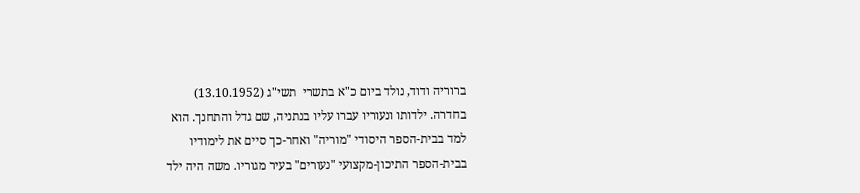ברוריה ודוד, נולד ביום כ"א בתשרי  תשי"ג (13.10.1952)
בחדרה. ילדותו ונעוריו עברו עליו בנתניה, שם גדל והתחנך. הוא
למד בבית-הספר היסודי "מוריה" ואחר-כך סיים את לימודיו
בבית-הספר התיכון-מקצועי "נעורים" בעיר מגוריו. משה היה ילד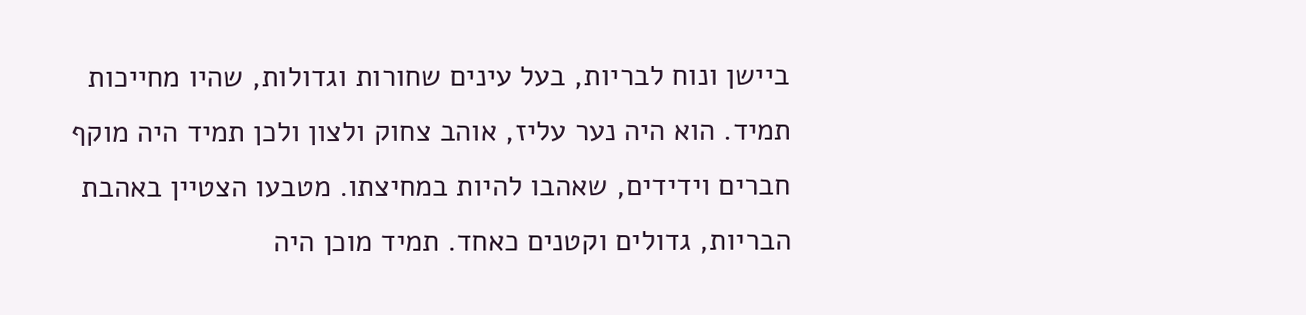ביישן ונוח לבריות, בעל עינים שחורות וגדולות, שהיו מחייכות
תמיד. הוא היה נער עליז, אוהב צחוק ולצון ולכן תמיד היה מוקף
חברים וידידים, שאהבו להיות במחיצתו. מטבעו הצטיין באהבת
הבריות, גדולים וקטנים כאחד. תמיד מוכן היה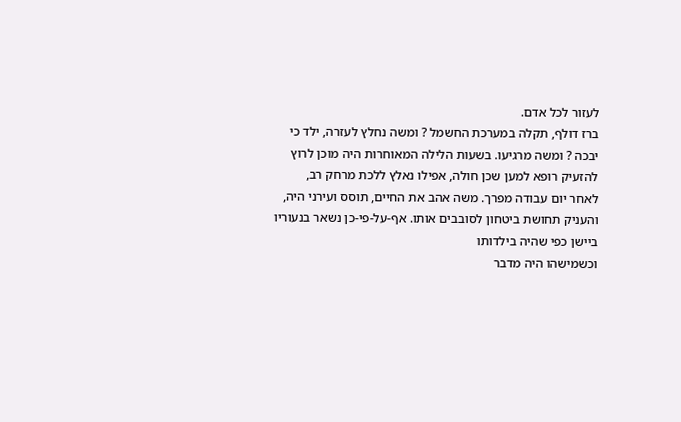לעזור לכל אדם.
ברז דולף, תקלה במערכת החשמל ? ומשה נחלץ לעזרה, ילד כי
יבכה ? ומשה מרגיעו. בשעות הלילה המאוחרות היה מוכן לרוץ
להזעיק רופא למען שכן חולה, אפילו נאלץ ללכת מרחק רב,
לאחר יום עבודה מפרך. משה אהב את החיים, תוסס ועירני היה,
והעניק תחושת ביטחון לסובבים אותו. אף-על-פי-כן נשאר בנעוריו ביישן כפי שהיה בילדותו
וכשמישהו היה מדבר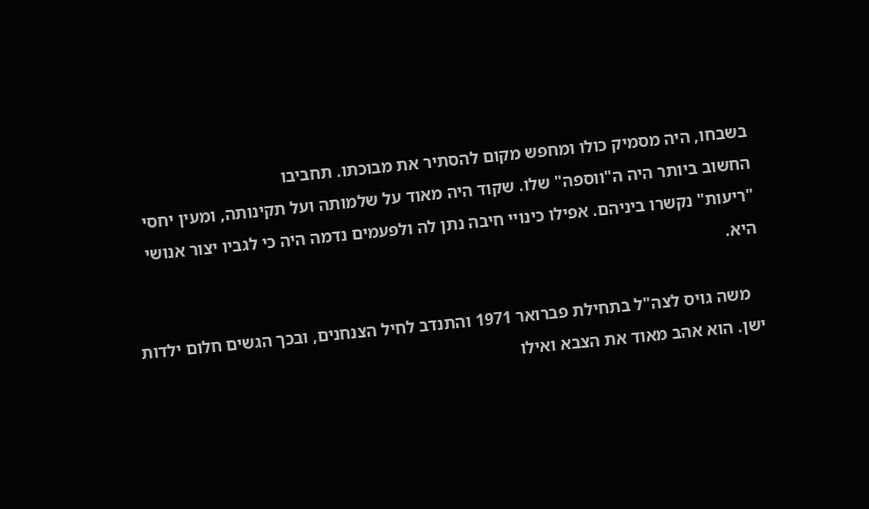בשבחו, היה מסמיק כולו ומחפש מקום להסתיר את מבוכתו. תחביבו
החשוב ביותר היה ה"ווספה" שלו. שקוד היה מאוד על שלמותה ועל תקינותה, ומעין יחסי
"ריעות" נקשרו ביניהם. אפילו כינויי חיבה נתן לה ולפעמים נדמה היה כי לגביו יצור אנושי
היא.

   משה גויס לצה"ל בתחילת פברואר 1971 והתנדב לחיל הצנחנים, ובכך הגשים חלום ילדות
ישן. הוא אהב מאוד את הצבא ואילו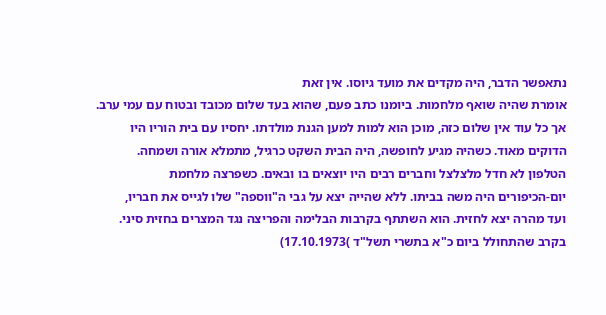נתאפשר הדבר, היה מקדים את מועד גיוסו. אין זאת
אומרת שהיה שואף מלחמות. ביומנו כתב פעם, שהוא בעד שלום מכובד ובטוח עם עמי ערב.
אך כל עוד אין שלום כזה, מוכן הוא למות למען הגנת מולדתו. יחסיו עם בית הוריו היו
הדוקים מאוד. כשהיה מגיע לחופשה, היה הבית השקט כרגיל, מתמלא אורה ושמחה.
הטלפון לא חדל מלצלצל וחברים רבים היו יוצאים בו ובאים. כשפרצה מלחמת
יום-הכיפורים היה משה בביתו. ללא שהייה יצא על גבי ה"ווספה" שלו לגייס את חבריו,
ועד מהרה יצא לחזית. הוא השתתף בקרבות הבלימה והפריצה נגד המצרים בחזית סיני.
בקרב שהתחולל ביום כ"א בתשרי תשל"ד )17.10.1973)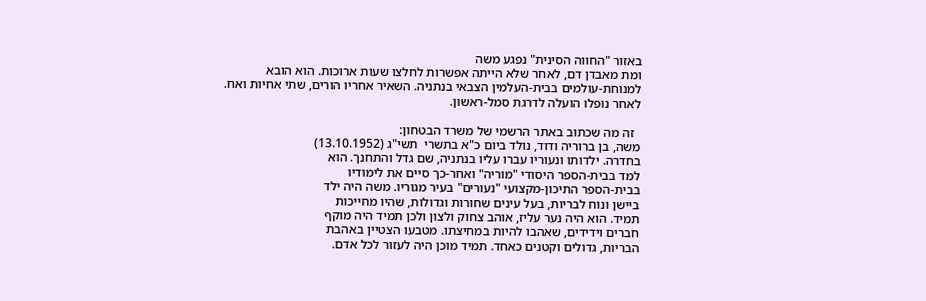באזור "החווה הסינית" נפגע משה
ומת מאבדן דם, לאחר שלא הייתה אפשרות לחלצו שעות ארוכות. הוא הובא
למנוחת-עולמים בבית-העלמין הצבאי בנתניה. השאיר אחריו הורים, שתי אחיות ואח.
לאחר נופלו הועלה לדרגת סמל-ראשון.

  זה מה שכתוב באתר הרשמי של משרד הבטחון:
משה, בן ברוריה ודוד, נולד ביום כ"א בתשרי  תשי"ג (13.10.1952)
בחדרה. ילדותו ונעוריו עברו עליו בנתניה, שם גדל והתחנך. הוא
למד בבית-הספר היסודי "מוריה" ואחר-כך סיים את לימודיו
בבית-הספר התיכון-מקצועי "נעורים" בעיר מגוריו. משה היה ילד
ביישן ונוח לבריות, בעל עינים שחורות וגדולות, שהיו מחייכות
תמיד. הוא היה נער עליז, אוהב צחוק ולצון ולכן תמיד היה מוקף
חברים וידידים, שאהבו להיות במחיצתו. מטבעו הצטיין באהבת
הבריות, גדולים וקטנים כאחד. תמיד מוכן היה לעזור לכל אדם.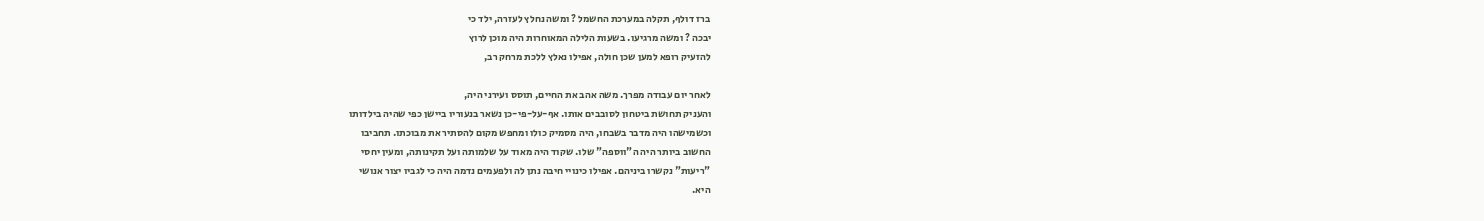ברז דולף, תקלה במערכת החשמל ? ומשה נחלץ לעזרה, ילד כי
יבכה ? ומשה מרגיעו. בשעות הלילה המאוחרות היה מוכן לרוץ
להזעיק רופא למען שכן חולה, אפילו נאלץ ללכת מרחק רב,

לאחר יום עבודה מפרך. משה אהב את החיים, תוסס ועירני היה,
והעניק תחושת ביטחון לסובבים אותו. אף-על-פי-כן נשאר בנעוריו ביישן כפי שהיה בילדותו
וכשמישהו היה מדבר בשבחו, היה מסמיק כולו ומחפש מקום להסתיר את מבוכתו. תחביבו
החשוב ביותר היה ה"ווספה" שלו. שקוד היה מאוד על שלמותה ועל תקינותה, ומעין יחסי
"ריעות" נקשרו ביניהם. אפילו כינויי חיבה נתן לה ולפעמים נדמה היה כי לגביו יצור אנושי
היא.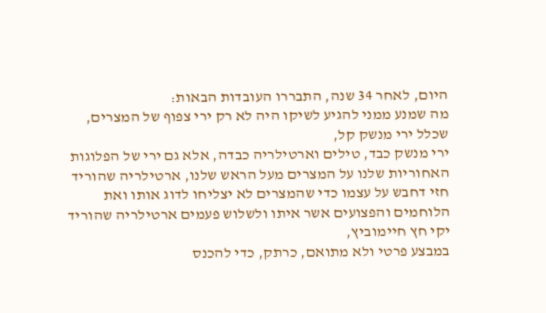היום, לאחר 34 שנה, התבררו העובדות הבאות:
מה שמנע ממני להגיע לשיקו היה לא רק ירי צפוף של המצרים, שכלל ירי מנשק קל,
ירי מנשק כבד, טילים וארטילריה כבדה, אלא גם ירי של הפלוגות האחוריות שלנו על המצרים מעל הראש שלנו, ארטילריה שהוריד חזי דחבש על עצמו כדי שהמצרים לא יצליחו לדוג אותו ואת הלוחמים והפצועים אשר איתו ולשלוש פעמים ארטילריה שהוריד יקי חץ חיימוביץ,
במבצע פרטי ולא מתואם, כרתק, כדי להכנס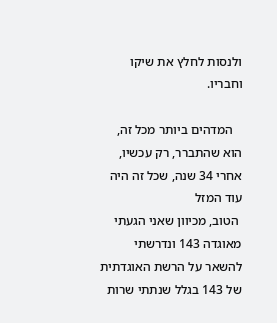ולנסות לחלץ את שיקו וחבריו.

   המדהים ביותר מכל זה, הוא שהתברר, רק עכשיו, אחרי 34 שנה, שכל זה היה עוד המזל
 הטוב, מכיוון שאני הגעתי מאוגדה 143 ונדרשתי להשאר על הרשת האוגדתית של 143 בגלל שנתתי שרות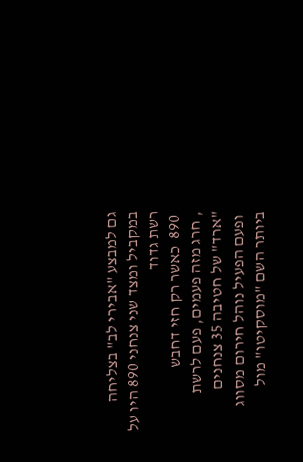גם למבצע "אבירי לב" בצליחה במקביל ומצד שני צנחני 890 היו על רשת גדוד
 890  כאשר רק חזי דחבש
, חרג מזה פעמים, פעם לרשת "ארד" של חטיבה 35 צנחנים
 ופעם הפעיל נוהל חירום מסווג ביותר השם "מוסקיטו" מול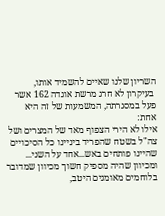השריון שלנו שאיים להשמיד אותו,
 בעיקרון לא חרג מרשת אוגדה 162 אשר פעל במסגרתה, המשמעות של זה היא אחת:
אילו לא הירי הצפוף מאד של המצרים ושל צה"ל בשטח שהפריד ביניינו כל הסיכויים שהיינו פותחים באש...אחד על השני...
ומכיוון שהיה מספיק חשוך מכיוון שמדובר בלוחמים מאומנים היטב,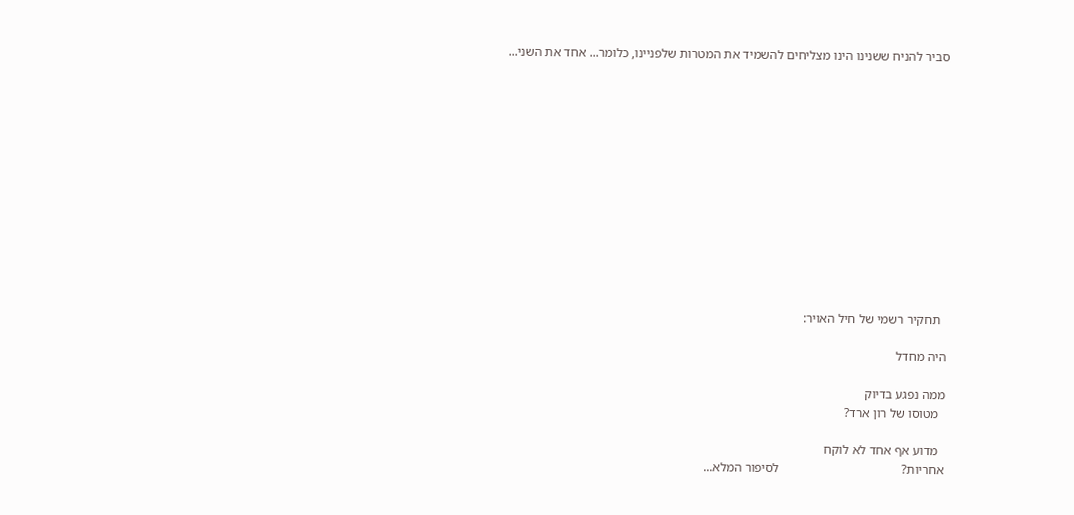סביר להניח ששנינו הינו מצליחים להשמיד את המטרות שלפניינו, כלומר... אחד את השני...













  תחקיר רשמי של חיל האויר:

היה מחדל

ממה נפגע בדיוק
  מטוסו של רון ארד?

  מדוע אף אחד לא לוקח
אחריות?                                      לסיפור המלא...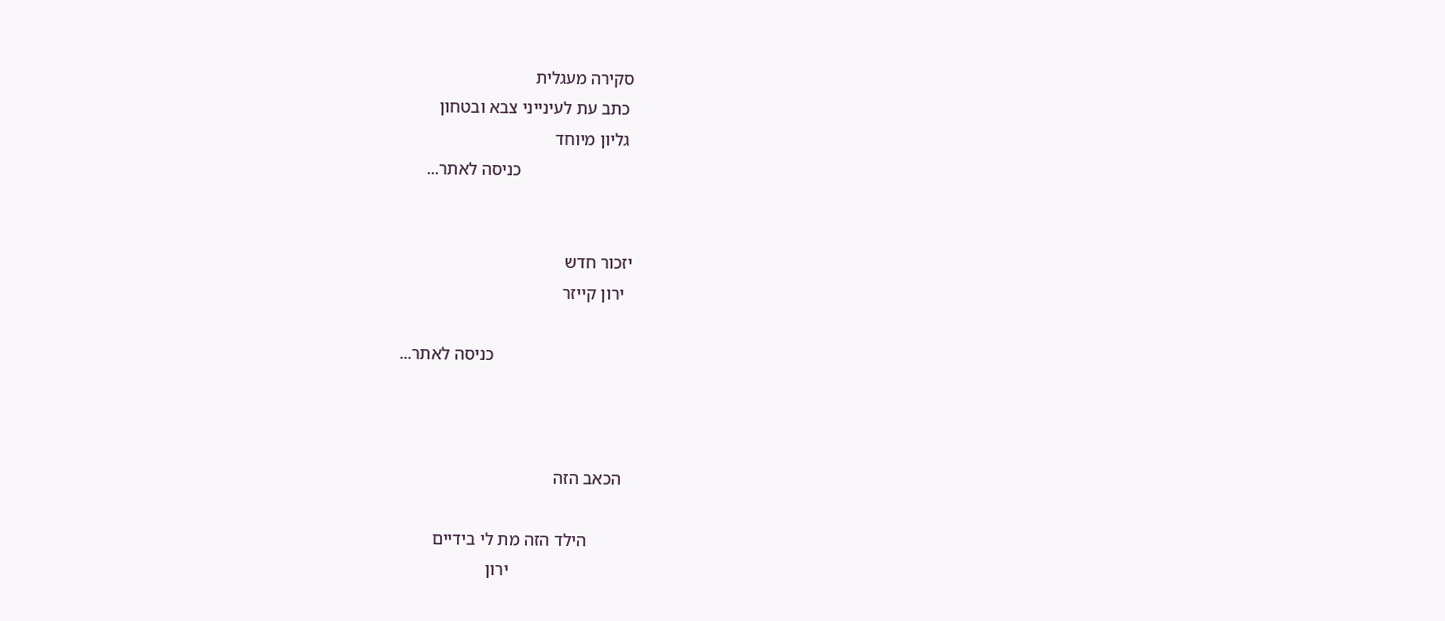סקירה מעגלית
 כתב עת לעינייני צבא ובטחון
 גליון מיוחד
                          כניסה לאתר...


יזכור חדש
  ירון קייזר

                                כניסה לאתר...



  הכאב הזה

          הילד הזה מת לי בידיים
                            ירון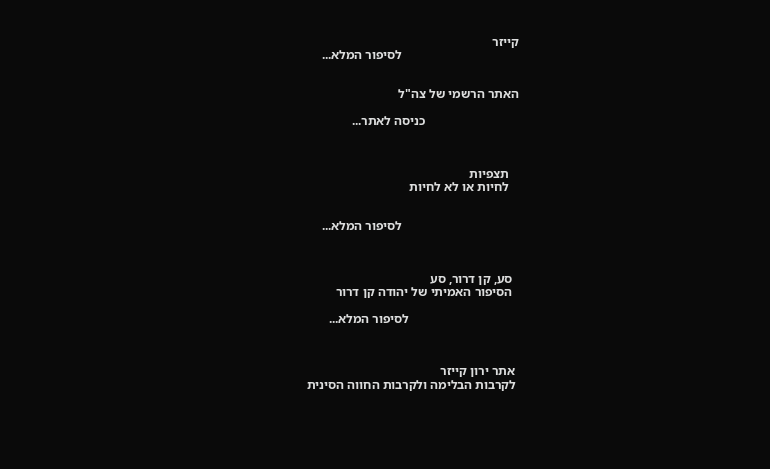קייזר
                                    לסיפור המלא...


האתר הרשמי של צה"ל

                             כניסה לאתר...



   תצפיות
   לחיות או לא לחיות


                                    לסיפור המלא...



  סע, קן דרור, סע
  הסיפור האמיתי של יהודה קן דרור

                                  לסיפור המלא...



 אתר ירון קייזר
 לקרבות הבלימה ולקרבות החווה הסינית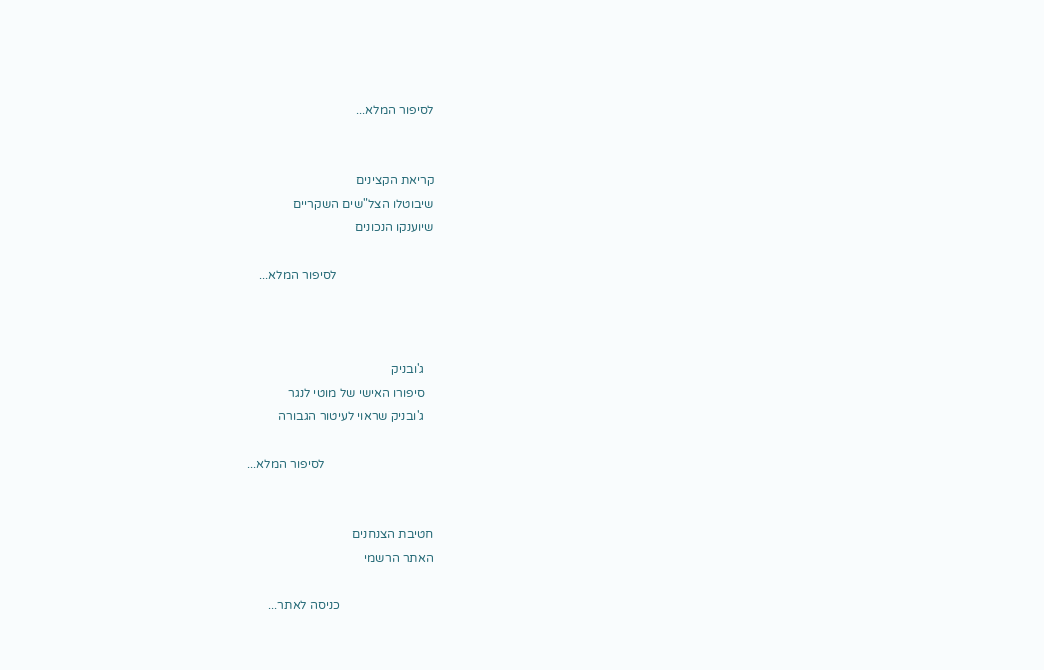לסיפור המלא...


קריאת הקצינים
שיבוטלו הצל"שים השקריים
שיוענקו הנכונים

                               לסיפור המלא...



   ג'ובניק
   סיפורו האישי של מוטי לנגר
   ג'ובניק שראוי לעיטור הגבורה

                                   לסיפור המלא...


חטיבת הצנחנים
האתר הרשמי

                              כניסה לאתר...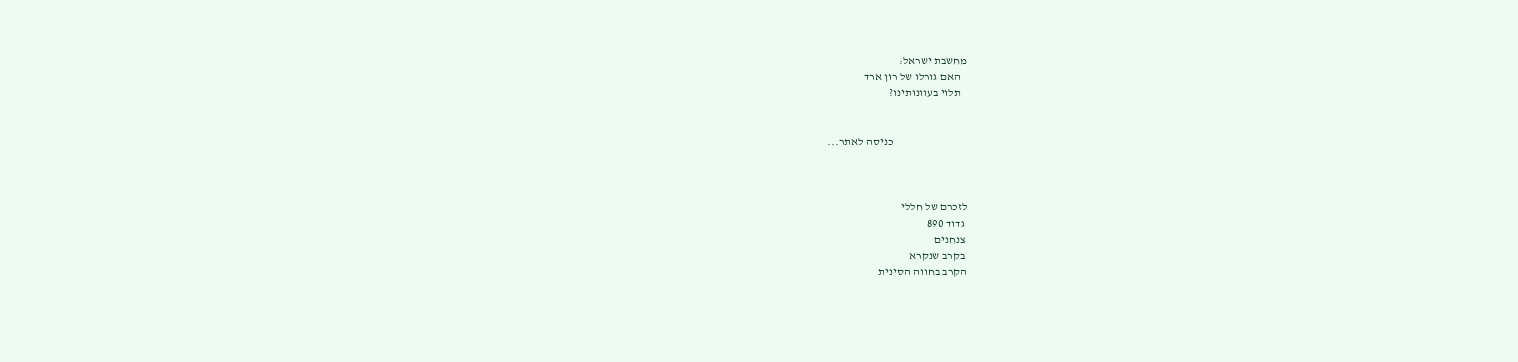מחשבת ישראל:
   האם גורלו של רון ארד
   תלוי בעוונותינו?


                                 כניסה לאתר...



לזכרם של חללי
 גדוד 890
 צנחנים
 בקרב שנקרא
הקרב בחווה הסינית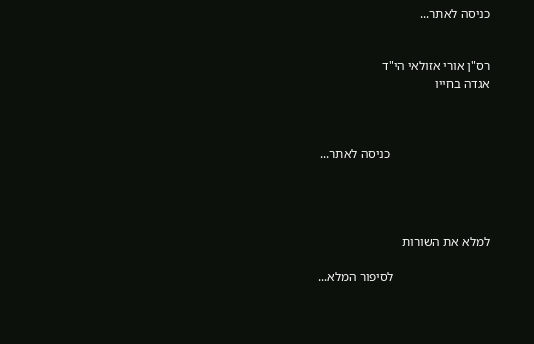כניסה לאתר...


רס"ן אורי אזולאי הי"ד
אגדה בחייו



                               כניסה לאתר...




למלא את השורות

                              לסיפור המלא...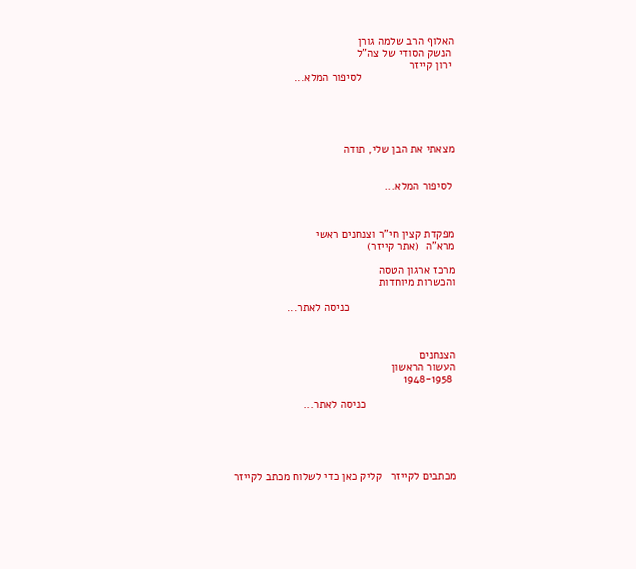האלוף הרב שלמה גורן
 הנשק הסודי של צה"ל
 ירון קייזר
                              לסיפור המלא...





מצאתי את הבן שלי, תודה


 לסיפור המלא...



מפקדת קצין חי"ר וצנחנים ראשי
מרא"ה  (אתר קייזר)

מרכז ארגון הטסה
והכשרות מיוחדות

                                  כניסה לאתר...



הצנחנים
העשור הראשון
 1948-1958

                             כניסה לאתר...





מכתבים לקייזר   קליק כאן כדי לשלוח מכתב לקייזר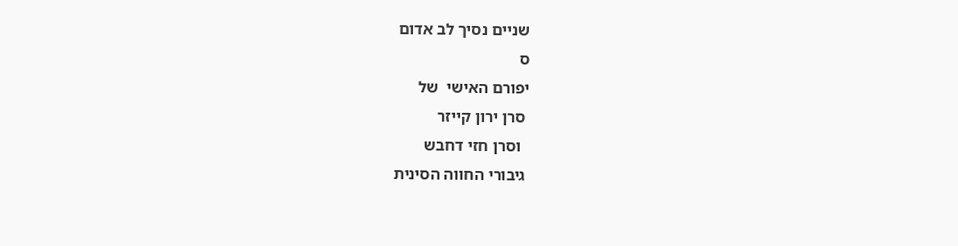שניים נסיך לב אדום
ס
יפורם האישי  של
 סרן ירון קייזר
  וסרן חזי דחבש
 גיבורי החווה הסינית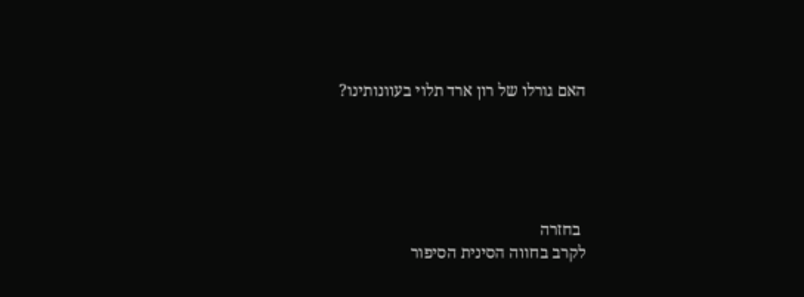האם גורלו של רון ארד תלוי בעוונותינו?





 בחזרה
לקרב בחווה הסינית הסיפור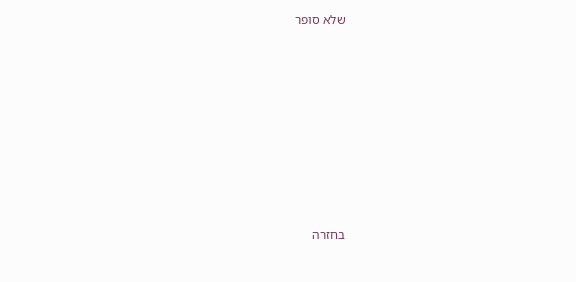שלא סופר









בחזרה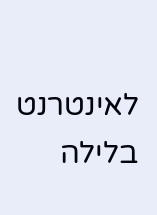לאינטרנט בלילה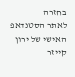בחזרה
לאתר הסטנדאפ האישי של ירון קייזר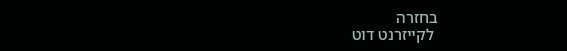בחזרה
 לקייזרנט דוט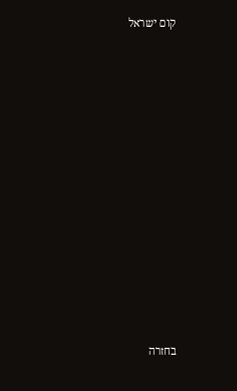קום ישראל















בחזרה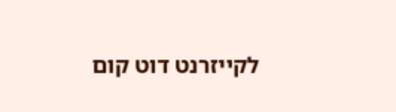לקייזרנט דוט קום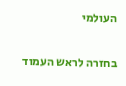העולמי

בחזרה לראש העמוד